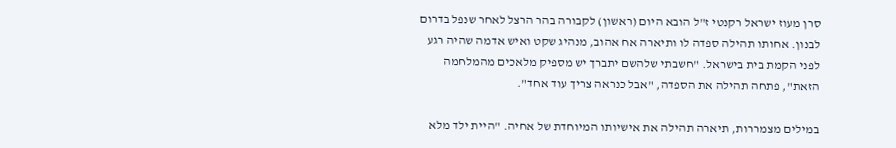סרן מעוז ישראל רקנטי ז"ל הובא היום (ראשון) לקבורה בהר הרצל לאחר שנפל בדרום לבנון. אחותו תהילה ספדה לו ותיארה אח אהוב, מנהיג שקט ואיש אדמה שהיה רגע לפני הקמת בית בישראל. "חשבתי שלהשם יתברך יש מספיק מלאכים מהמלחמה הזאת", פתחה תהילה את הספדה, "אבל כנראה צריך עוד אחד".

במילים מצמררות, תיארה תהילה את אישיותו המיוחדת של אחיה. "היית ילד מלא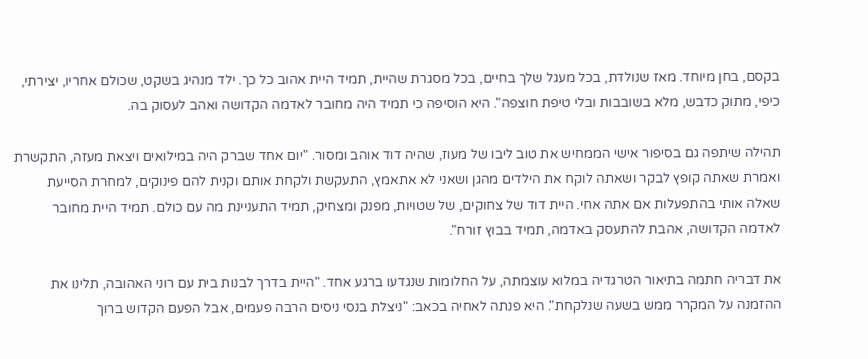בקסם, בחן מיוחד. מאז שנולדת, בכל מעגל שלך בחיים, בכל מסגרת שהיית, תמיד היית אהוב כל כך. ילד מנהיג בשקט, שכולם אחריו, יצירתי, כיפי, מתוק כדבש, מלא בשובבות ובלי טיפת חוצפה". היא הוסיפה כי תמיד היה מחובר לאדמה הקדושה ואהב לעסוק בה.

תהילה שיתפה גם בסיפור אישי הממחיש את טוב ליבו של מעוז, שהיה דוד אוהב ומסור. "יום אחד שברק היה במילואים ויצאת מעזה, התקשרת ואמרת שאתה קופץ לבקר ושאתה לוקח את הילדים מהגן ושאני לא אתאמץ, התעקשת ולקחת אותם וקנית להם פינוקים, למחרת הסייעת שאלה אותי בהתפעלות אם אתה אחי. היית דוד של צחוקים, של שטויות, מפנק ומצחיק, תמיד התעניינת מה עם כולם. תמיד היית מחובר לאדמה הקדושה, אהבת להתעסק באדמה, תמיד בבוץ זורח".

את דבריה חתמה בתיאור הטרגדיה במלוא עוצמתה, על החלומות שנגדעו ברגע אחד. "היית בדרך לבנות בית עם רוני האהובה, תלינו את ההזמנה על המקרר ממש בשעה שנלקחת". היא פנתה לאחיה בכאב: "ניצלת בנסי ניסים הרבה פעמים, אבל הפעם הקדוש ברוך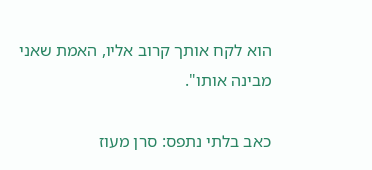הוא לקח אותך קרוב אליו, האמת שאני מבינה אותו".

כאב בלתי נתפס: סרן מעוז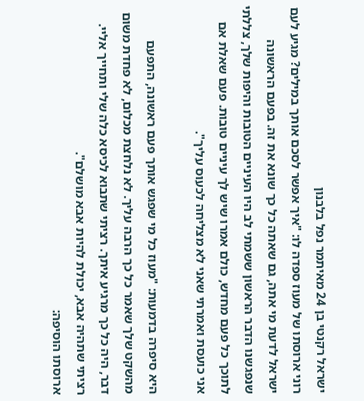ישראל רקנטי בן 24 מאיתמר נפל בלבנון
רוני ארוסתו של מעוז ספדה לו: "איך אפשר לסכם אותך במילים? מגיע לעם ישראל לדעת מי אתה, גם שאתה כל כך שונא את זה. בפעם הראשונה שנפגשנו הדבר הראשון ששמתי לב היו העיניים הטובות והיפות שלך, צללתי לתוכך כל פעם מחדש, כולם אמרו שיש לך עיניים טובות. פעם שאלת אם אני כועסת ואמרתי שאני לא מצליחה לכעוס עליך".

היא סיפרה בדמעות: "מעוז כל מי שפגש אותך פעם ראשונה, התפעם מהשקט שלך שאמר כל כך הרבה עליך. לא נלחצת מכלום, לא פחדת משום דבר, היה כל כך מרגיע איתך. רציתי שתבוא לכיסא כלה שלי ותחייך אליי.
רציתי שתהיה אבא, יכולת להיות אבא מושלם".
ארוסתו הוסיפה: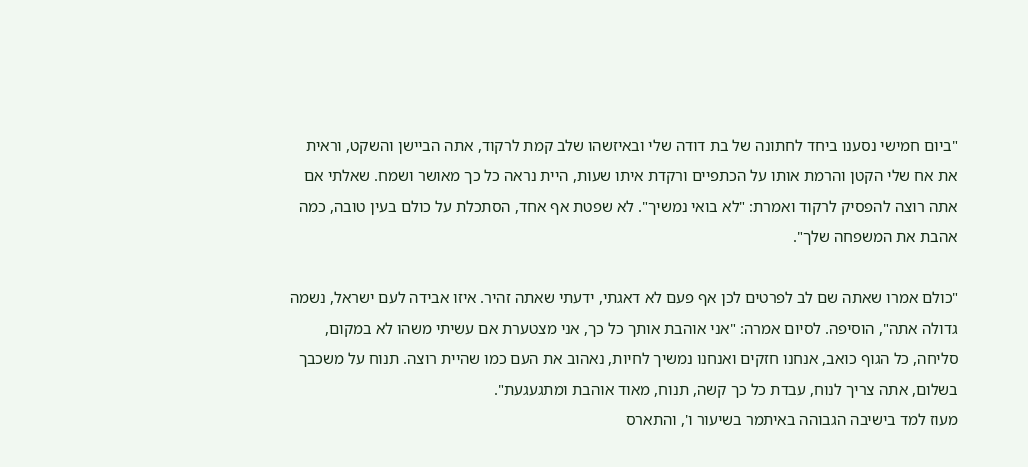"ביום חמישי נסענו ביחד לחתונה של בת דודה שלי ובאיזשהו שלב קמת לרקוד, אתה הביישן והשקט, וראית את אח שלי הקטן והרמת אותו על הכתפיים ורקדת איתו שעות, היית נראה כל כך מאושר ושמח. שאלתי אם אתה רוצה להפסיק לרקוד ואמרת: "לא בואי נמשיך". לא שפטת אף אחד, הסתכלת על כולם בעין טובה, כמה אהבת את המשפחה שלך".

"כולם אמרו שאתה שם לב לפרטים לכן אף פעם לא דאגתי, ידעתי שאתה זהיר. איזו אבידה לעם ישראל, נשמה גדולה אתה", הוסיפה. לסיום אמרה: "אני אוהבת אותך כל כך, אני מצטערת אם עשיתי משהו לא במקום, סליחה, כל הגוף כואב, אנחנו חזקים ואנחנו נמשיך לחיות, נאהוב את העם כמו שהיית רוצה. תנוח על משכבך בשלום, אתה צריך לנוח, עבדת כל כך קשה, תנוח, מאוד אוהבת ומתגעגעת".
מעוז למד בישיבה הגבוהה באיתמר בשיעור ו', והתארס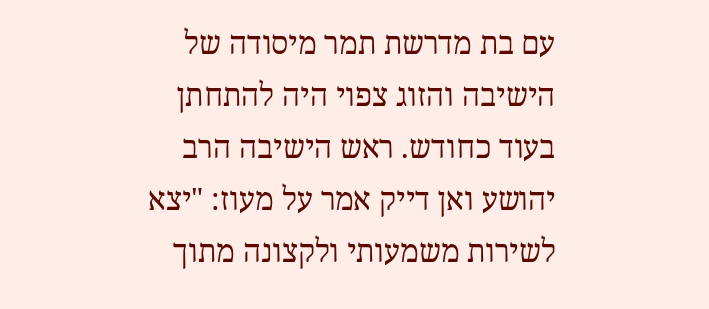עם בת מדרשת תמר מיסודה של הישיבה והזוג צפוי היה להתחתן בעוד כחודש. ראש הישיבה הרב יהושע ואן דייק אמר על מעוז: "יצא לשירות משמעותי ולקצונה מתוך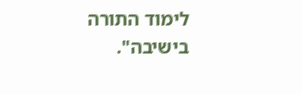לימוד התורה בישיבה".